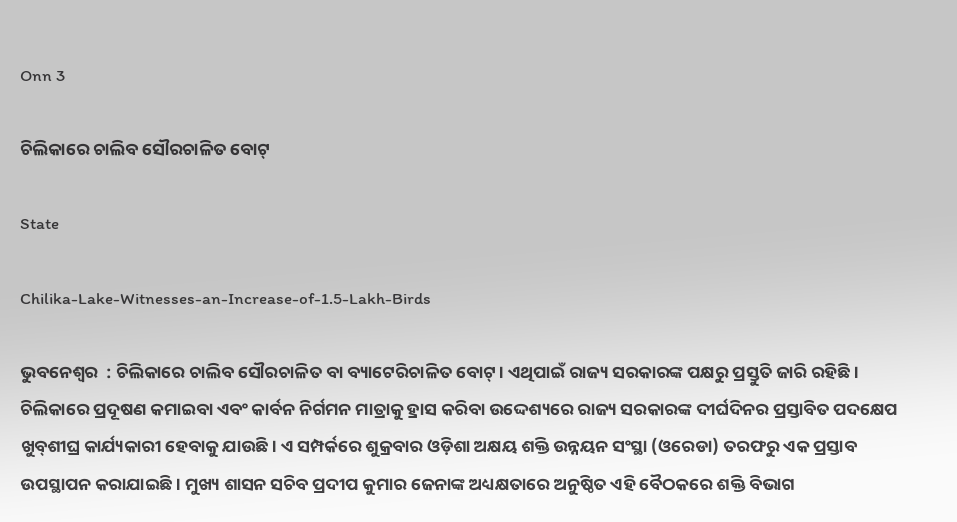Onn 3

ଚିଲିକାରେ ଚାଲିବ ସୌରଚାଳିତ ବୋଟ୍‌

State

Chilika-Lake-Witnesses-an-Increase-of-1.5-Lakh-Birds

ଭୁବନେଶ୍ୱର  : ଚିଲିକାରେ ଚାଲିବ ସୌରଚାଳିତ ବା ବ୍ୟାଟେରିଚାଳିତ ବୋଟ୍‌। ଏଥିପାଇଁ ରାଜ୍ୟ ସରକାରଙ୍କ ପକ୍ଷରୁ ପ୍ରସ୍ତୁତି ଜାରି ରହିଛି। ଚିଲିକାରେ ପ୍ରଦୂଷଣ କମାଇବା ଏବଂ କାର୍ବନ ନିର୍ଗମନ ମାତ୍ରାକୁ ହ୍ରାସ କରିବା ଉଦ୍ଦେଶ୍ୟରେ ରାଜ୍ୟ ସରକାରଙ୍କ ଦୀର୍ଘଦିନର ପ୍ରସ୍ତାବିତ ପଦକ୍ଷେପ ଖୁବ୍‌ଶୀଘ୍ର କାର୍ଯ୍ୟକାରୀ ହେବାକୁ ଯାଉଛି। ଏ ସମ୍ପର୍କରେ ଶୁକ୍ରବାର ଓଡ଼ିଶା ଅକ୍ଷୟ ଶକ୍ତି ଉନ୍ନୟନ ସଂସ୍ଥା (ଓରେଡା) ତରଫରୁ ଏକ ପ୍ରସ୍ତାବ ଉପସ୍ଥାପନ କରାଯାଇଛି। ମୁଖ୍ୟ ଶାସନ ସଚିବ ପ୍ରଦୀପ କୁମାର ଜେନାଙ୍କ ଅଧ୍ୟକ୍ଷତାରେ ଅନୁଷ୍ଠିତ ଏହି ବୈଠକରେ ଶକ୍ତି ବିଭାଗ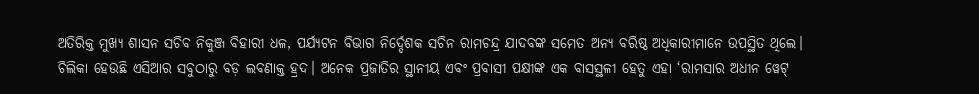ଅତିରିକ୍ତ ମୁଖ୍ୟ ଶାସନ ସଚିବ ନିକୁଞ୍ଜ ବିହାରୀ ଧଳ, ପର୍ଯ୍ୟଟନ ବିଭାଗ ନିର୍ଦ୍ଦେଶକ ସଚିନ ରାମଚନ୍ଦ୍ର ଯାଦବଙ୍କ ସମେତ ଅନ୍ୟ ବରିଷ୍ଠ ଅଧିକାରୀମାନେ ଉପସ୍ଥିତ ଥିଲେ।
ଚିଲିକା ହେଉଛି ଏସିଆର ସବୁଠାରୁ ବଡ଼ ଲବଣାକ୍ତ ହ୍ରଦ। ଅନେକ ପ୍ରଜାତିର ସ୍ଥାନୀୟ ଏବଂ ପ୍ରବାସୀ ପକ୍ଷୀଙ୍କ ଏକ ବାସସ୍ଥଳୀ ହେତୁ ଏହା ‘ରାମସାର ଅଧୀନ ୱେଟ୍‌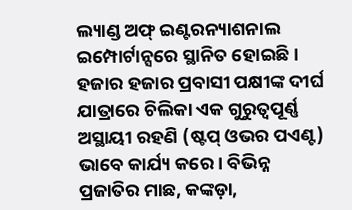ଲ୍ୟାଣ୍ଡ ଅଫ୍‌ ଇଣ୍ଟରନ୍ୟାଶନାଲ ଇମ୍ପୋର୍ଟାନ୍ସରେ ସ୍ଥାନିତ ହୋଇଛି। ହଜାର ହଜାର ପ୍ରବାସୀ ପକ୍ଷୀଙ୍କ ଦୀର୍ଘ ଯାତ୍ରାରେ ଚିଲିକା ଏକ ଗୁରୁତ୍ୱପୂର୍ଣ୍ଣ ଅସ୍ଥାୟୀ ରହଣି (ଷ୍ଟପ୍‌ ଓଭର ପଏଣ୍ଟ) ଭାବେ କାର୍ଯ୍ୟ କରେ। ବିଭିନ୍ନ ପ୍ରଜାତିର ମାଛ, କଙ୍କଡ଼ା,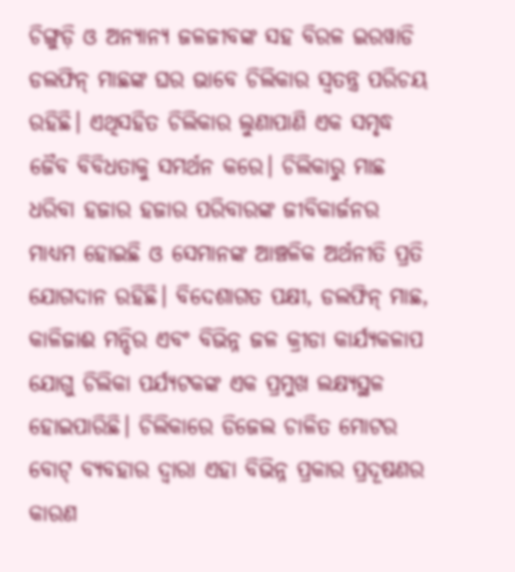ଚିଙ୍ଗୁଡ଼ି ଓ ଅନ୍ୟାନ୍ୟ ଜଳଜୀବଙ୍କ ସହ ବିରଳ ଇରୱାଡି ଡଲଫିନ୍‌ ମାଛଙ୍କ ଘର ଭାବେ ଚିଲିକାର ସ୍ବତନ୍ତ୍ର ପରିଚୟ ରହିଛି। ଏଥିସହିତ ଚିଲିକାର ଲୁଣାପାଣି ଏକ ସମୃଦ୍ଧ ଜୈବ ବିବିଧତାକୁ ସମର୍ଥନ କରେ। ଚିଲିକାରୁ ମାଛ ଧରିବା ହଜାର ହଜାର ପରିବାରଙ୍କ ଜୀବିକାର୍ଜନର ମାଧ୍ୟମ ହୋଇଛି ଓ ସେମାନଙ୍କ ଆଞ୍ଚଳିକ ଅର୍ଥନୀତି ପ୍ରତି ଯୋଗଦାନ ରହିଛି। ବିଦେଶାଗତ ପକ୍ଷୀ, ଡଲଫିନ୍‌ ମାଛ, କାଳିଜାଈ ମନ୍ଦିର ଏବଂ ବିଭିନ୍ନ ଜଳ କ୍ରୀଡା କାର୍ଯ୍ୟକଳାପ ଯୋଗୁ ଚିଲିକା ପର୍ଯ୍ୟଟକଙ୍କ ଏକ ପ୍ରମୁଖ ଲକ୍ଷ୍ୟସ୍ଥଳ ହୋଇପାରିଛି। ଚିଲିକାରେ ଡିଜେଲ ଚାଳିତ ମୋଟର ବୋଟ୍‌ ବ୍ୟବହାର ଦ୍ୱାରା ଏହା ବିଭିନ୍ନ ପ୍ରକାର ପ୍ରଦୂଷଣର କାରଣ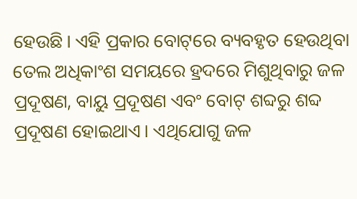ହେଉଛି। ଏହି ପ୍ରକାର ବୋଟ୍‌ରେ ବ୍ୟବହୃତ ହେଉଥିବା ତେଲ ଅଧିକାଂଶ ସମୟରେ ହ୍ରଦରେ ମିଶୁଥିବାରୁ ଜଳ ପ୍ରଦୂଷଣ, ବାୟୁ ପ୍ରଦୂଷଣ ଏବଂ ବୋଟ୍‌ ଶବ୍ଦରୁ ଶବ୍ଦ ପ୍ରଦୂଷଣ ହୋଇଥାଏ। ଏଥିଯୋଗୁ ଜଳ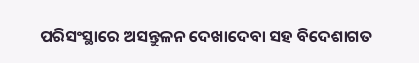ପରିସଂସ୍ଥାରେ ଅସନ୍ତୁଳନ ଦେଖାଦେବା ସହ ବିଦେଶାଗତ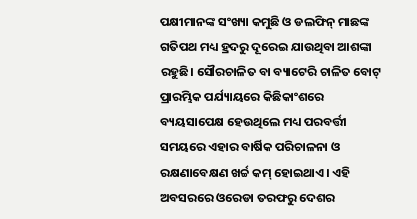ପକ୍ଷୀମାନଙ୍କ ସଂଖ୍ୟା କମୁଛି ଓ ଡଲଫିନ୍‌ ମାଛଙ୍କ ଗତିପଥ ମଧ୍ୟ ହ୍ରଦରୁ ଦୂରେଇ ଯାଉଥିବା ଆଶଙ୍କା ରହୁଛି। ସୌରଚାଳିତ ବା ବ୍ୟାଟେରି ଚାଳିତ ବୋଟ୍‌ ପ୍ରାରମ୍ଭିକ ପର୍ଯ୍ୟାୟରେ କିଛିକାଂଶରେ ବ୍ୟୟସାପେକ୍ଷ ହେଉଥିଲେ ମଧ୍ୟ ପରବର୍ତ୍ତୀ ସମୟରେ ଏହାର ବାର୍ଷିକ ପରିଚାଳନା ଓ ରକ୍ଷଣାବେକ୍ଷଣ ଖର୍ଚ୍ଚ କମ୍‌ ହୋଇଥାଏ। ଏହି ଅବସରରେ ଓରେଡା ତରଫରୁ ଦେଶର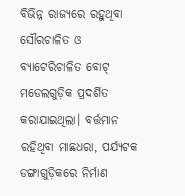ବିଭିନ୍ନ ରାଜ୍ୟରେ ରହୁଥିବା ସୌରଚାଳିତ ଓ ବ୍ୟାଟେରିଚାଳିତ ବୋଟ୍‌ ମଡେଲଗୁଡ଼ିକ ପ୍ରଦର୍ଶିତ କରାଯାଇଥିଲା। ବର୍ତ୍ତମାନ ରହିଥିବା ମାଛଧରା, ପର୍ଯ୍ୟଟକ ଡଙ୍ଗାଗୁଡ଼ିକରେ ନିର୍ମାଣ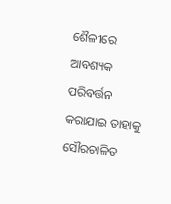ଶୈଳୀରେ ଆବଶ୍ୟକ ପରିବର୍ତ୍ତନ କରାଯାଇ ତାହାକୁ ସୌରଚାଳିତ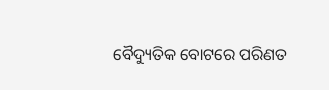ବୈଦ୍ୟୁତିକ ବୋଟରେ ପରିଣତ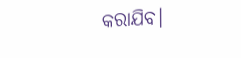କରାଯିବ।